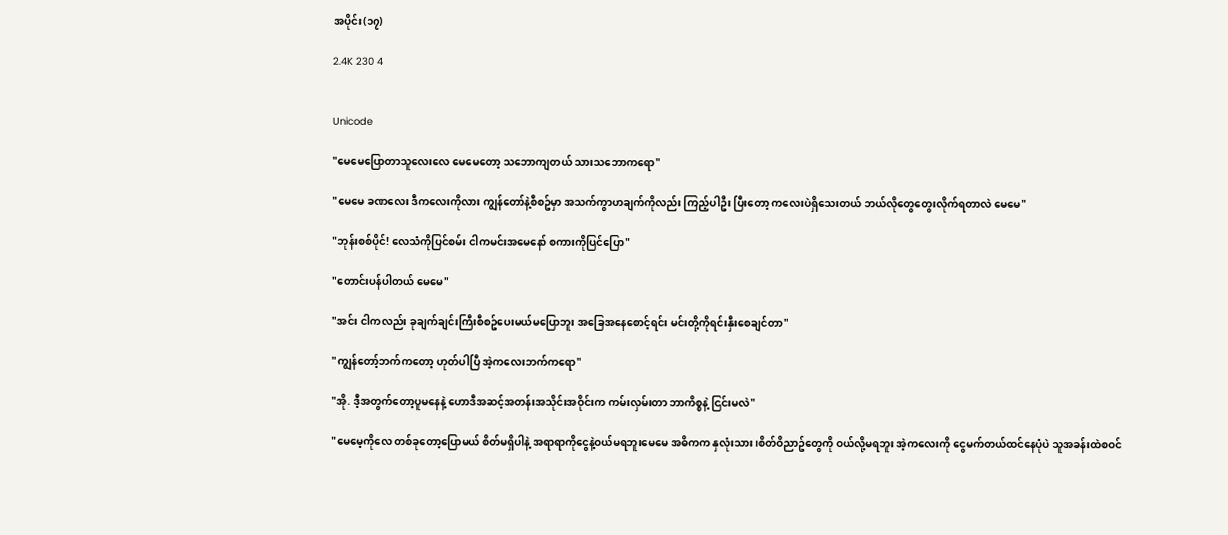အပိုင်း(၁၇)

2.4K 230 4


Unicode

"မေမေပြောတာသူလေးလေ မေမေတော့ သဘောကျတယ် သားသဘောကရော"

"မေမေ ခဏလေး ဒီကလေးကိုလား ကျွန်တော်နဲ့စီစဥ်မှာ အသက်ကွာဟချက်ကိုလည်း ကြည့်ပါဦး ပြီးတော့ ကလေးပဲရှိသေးတယ် ဘယ်လိုတွေတွေးလိုက်ရတာလဲ မေမေ"

"ဘုန်းစစ်ပိုင်! လေသံကိုပြင်စမ်း ငါကမင်းအမေနော် စကားကိုပြင်ပြော"

"တောင်းပန်ပါတယ် မေမေ"

"အင်း ငါကလည်း ခုချက်ချင်းကြီးစီစဥ်ပေးမယ်မပြောဘူး အခြေအနေစောင့်ရင်း မင်းတို့ကိုရင်းနှီးစေချင်တာ"

"ကျွန်တော့်ဘက်ကတော့ ဟုတ်ပါပြီ အဲ့ကလေးဘက်ကရော"

"အို. ဒီ့အတွက်တော့ပူမနေနဲ့ ဟောဒီအဆင့်အတန်းအသိုင်းအဝိုင်းက ကမ်းလှမ်းတာ ဘာကိစ္စနဲ့ ငြင်းမလဲ"

"မေမေ့ကိုလေ တစ်ခုတော့ပြောမယ် စိတ်မရှိပါနဲ့ အရာရာကိုငွေနဲ့ဝယ်မရဘူးမေမေ အဓိကက နှလုံးသား၊စိတ်ဝိညာဥ်တွေကို ဝယ်လို့မရဘူး အဲ့ကလေးကို ငွေမက်တယ်ထင်နေပုံပဲ သူအခန်းထဲစဝင်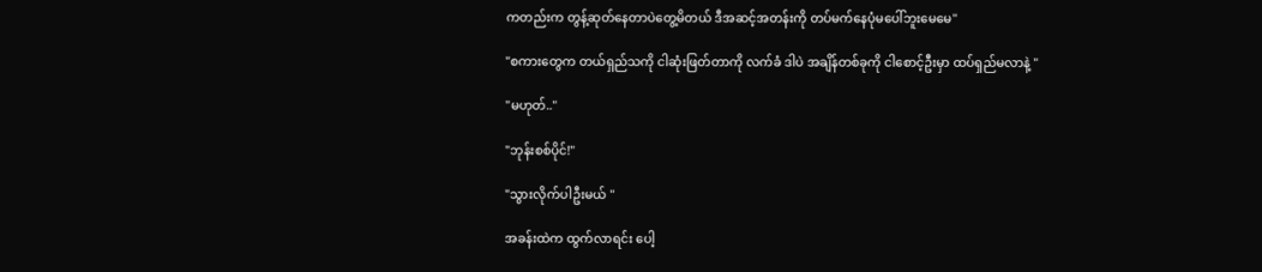ကတည်းက တွန့်ဆုတ်နေတာပဲတွေ့မိတယ် ဒီအဆင့်အတန်းကို တပ်မက်နေပုံမပေါ်ဘူးမေမေ"

"စကားတွေက တယ်ရှည်သကို ငါဆုံးဖြတ်တာကို လက်ခံ ဒါပဲ အချိန်တစ်ခုကို ငါစောင့်ဦးမှာ ထပ်ရှည်မလာနဲ့ "

"မဟုတ်.."

"ဘုန်းစစ်ပိုင်!"

"သွားလိုက်ပါဦးမယ် "

အခန်းထဲက ထွက်လာရင်း ပေါ့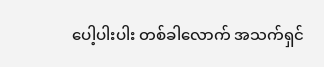ပေါ့ပါးပါး တစ်ခါလောက် အသက်ရှင်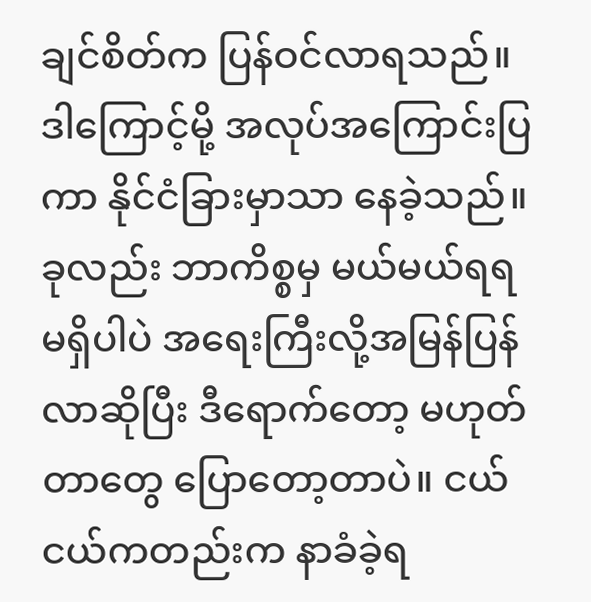ချင်စိတ်က ပြန်ဝင်လာရသည်။ဒါကြောင့်မို့ အလုပ်အကြောင်းပြကာ နိုင်ငံခြားမှာသာ နေခဲ့သည်။ခုလည်း ဘာကိစ္စမှ မယ်မယ်ရရမရှိပါပဲ အရေးကြီးလို့အမြန်ပြန်လာဆိုပြီး ဒီရောက်တော့ မဟုတ်တာတွေ ပြောတော့တာပဲ။ ငယ်ငယ်ကတည်းက နာခံခဲ့ရ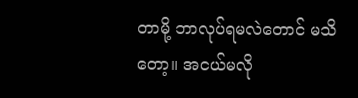တာမို့ ဘာလုပ်ရမလဲတောင် မသိတော့။ အငယ်မလို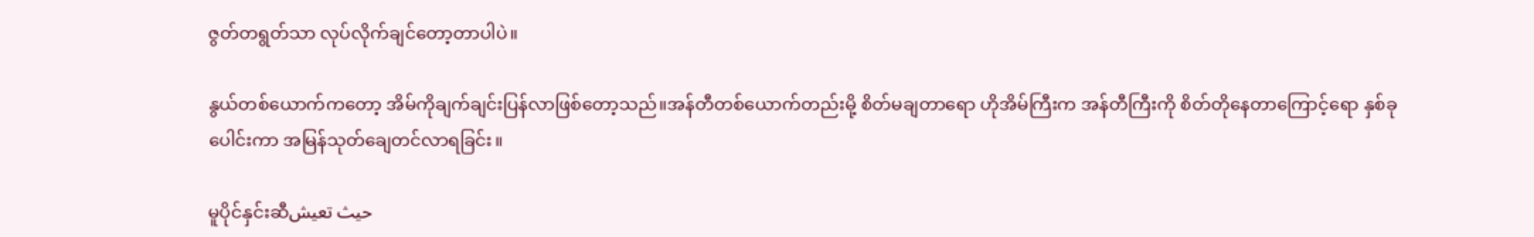ဇွတ်တရွတ်သာ လုပ်လိုက်ချင်တော့တာပါပဲ။

နွယ်တစ်ယောက်ကတော့ အိမ်ကိုချက်ချင်းပြန်လာဖြစ်တော့သည်။အန်တီတစ်ယောက်တည်းမို့ စိတ်မချတာရော ဟိုအိမ်ကြီးက အန်တီကြီးကို စိတ်တိုနေတာကြောင့်ရော နှစ်ခုပေါင်းကာ အမြန်သုတ်ချေတင်လာရခြင်း။

မူပိုင်နှင်းဆီحيث تعيش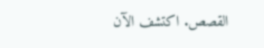القصص. اكتشف الآن